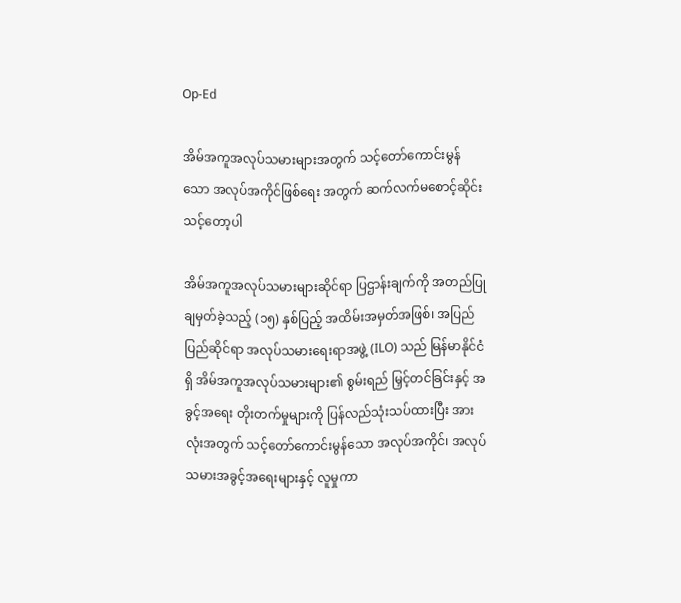Op-Ed

အိမ်အကူအလုပ်သမားများအတွက် သင့်တော်ကောင်းမွန်သော အလုပ်အကိုင်ဖြစ်ရေး အတွက် ဆက်လက်မစောင့်ဆိုင်းသင့်တော့ပါ

အိမ်အကူအလုပ်သမားများဆိုင်ရာ ပြဌာန်းချက်ကို အတည်ပြုချမှတ်ခဲ့သည့် (၁၅) နှစ်ပြည့် အထိမ်းအမှတ်အဖြစ်၊ အပြည်ပြည်ဆိုင်ရာ အလုပ်သမားရေးရာအဖွဲ့ (ILO) သည် မြန်မာနိုင်ငံရှိ အိမ်အကူအလုပ်သမားများ၏ စွမ်းရည် မြှင့်တင်ခြင်းနှင့် အခွင့်အရေး တိုးတက်မှုများကို ပြန်လည်သုံးသပ်ထားပြီး အားလုံးအတွက် သင့်တော်ကောင်းမွန်သော အလုပ်အကိုင်၊ အလုပ်သမားအခွင့်အရေးများနှင့် လူမှုကာ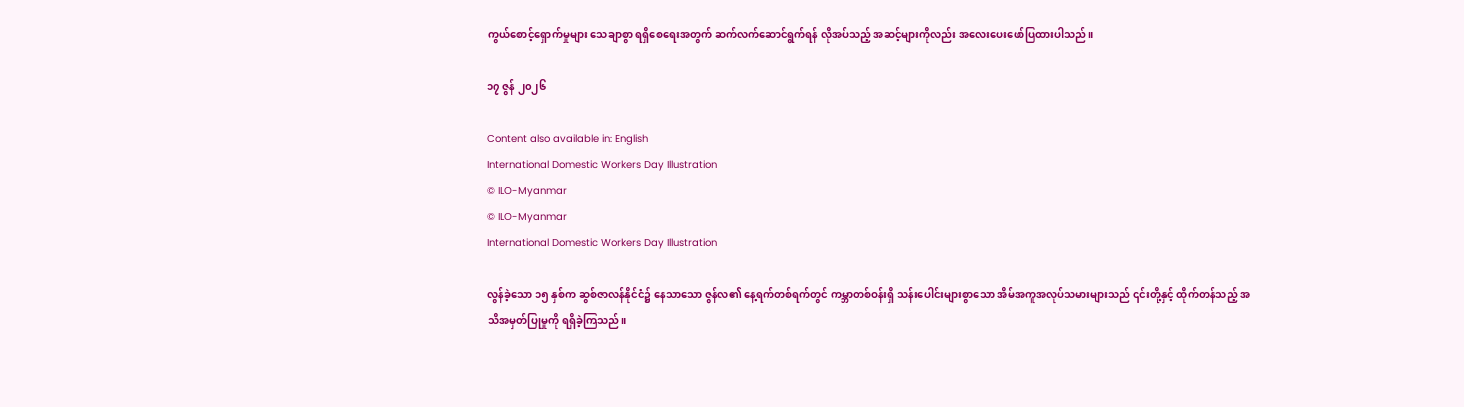ကွယ်စောင့်ရှောက်မှုများ သေချာစွာ ရရှိစေရေးအတွက် ဆက်လက်ဆောင်ရွက်ရန် လိုအပ်သည့် အဆင့်များကိုလည်း အလေးပေးဖော်ပြထားပါသည်။

၁၇ ဇွန် ၂၀၂၆

Content also available in: English
International Domestic Workers Day Illustration
© ILO-Myanmar
© ILO-Myanmar
International Domestic Workers Day Illustration

လွန်ခဲ့သော ၁၅ နှစ်က ဆွစ်ဇာလန်နိုင်ငံ၌ နေသာသော ဇွန်လ၏ နေ့ရက်တစ်ရက်တွင် ကမ္ဘာတစ်ဝန်းရှိ သန်းပေါင်းများစွာသော အိမ်အကူအလုပ်သမားများသည် ၎င်းတို့နှင့် ထိုက်တန်သည့် အသိအမှတ်ပြုမှုကို ရရှိခဲ့ကြသည်။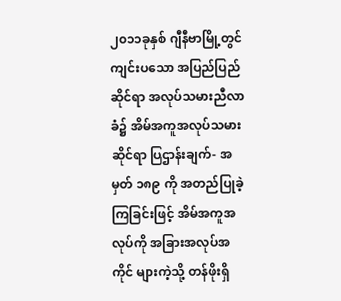၂၀၁၁ခုနှစ် ဂျီနီဗာမြို့တွင် ကျင်းပသော အပြည်ပြည်ဆိုင်ရာ အလုပ်သမားညီလာခံ၌ အိမ်အကူအလုပ်သမား ဆိုင်ရာ ပြဌာန်းချက်- အမှတ် ၁၈၉ ကို အတည်ပြုခဲ့ကြခြင်းဖြင့် အိမ်အကူအလုပ်ကို အခြားအလုပ်အကိုင် များကဲ့သို့ တန်ဖိုးရှိ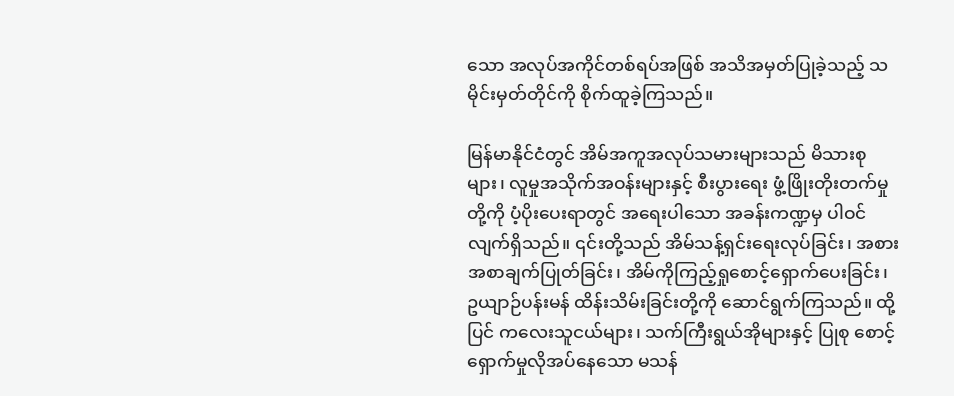သော အလုပ်အကိုင်တစ်ရပ်အဖြစ် အသိအမှတ်ပြုခဲ့သည့် သမိုင်းမှတ်တိုင်ကို စိုက်ထူခဲ့ကြသည်။

မြန်မာနိုင်ငံတွင် အိမ်အကူအလုပ်သမားများသည် မိသားစုများ၊ လူမှုအသိုက်အဝန်းများနှင့် စီးပွားရေး ဖွံ့ဖြိုးတိုးတက်မှုတို့ကို ပံ့ပိုးပေးရာတွင် အရေးပါသော အခန်းကဏ္ဍမှ ပါဝင်လျက်ရှိသည်။ ၎င်းတို့သည် အိမ်သန့်ရှင်းရေးလုပ်ခြင်း၊ အစားအစာချက်ပြုတ်ခြင်း၊ အိမ်ကိုကြည့်ရှုစောင့်ရှောက်ပေးခြင်း၊ ဥယျာဉ်ပန်းမန် ထိန်းသိမ်းခြင်းတို့ကို ဆောင်ရွက်ကြသည်။ ထို့ပြင် ကလေးသူငယ်များ၊ သက်ကြီးရွယ်အိုများနှင့် ပြုစု စောင့်ရှောက်မှုလိုအပ်နေသော မသန်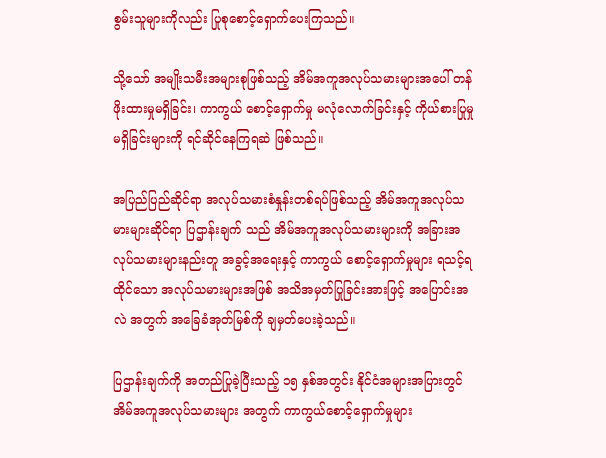စွမ်းသူများကိုလည်း ပြုစုစောင့်ရှောက်ပေးကြသည်။

သို့သော် အမျိုးသမီးအများစုဖြစ်သည့် အိမ်အကူအလုပ်သမားများအပေါ် တန်ဖိုးထားမှုမရှိခြင်း၊ ကာကွယ် စောင့်ရှောက်မှု မလုံလောက်ခြင်းနှင့် ကိုယ်စားပြုမှု မရှိခြင်းများကို ရင်ဆိုင်နေကြရဆဲ ဖြစ်သည်။

အပြည်ပြည်ဆိုင်ရာ အလုပ်သမားစံနှုန်းတစ်ရပ်ဖြစ်သည့် အိမ်အကူအလုပ်သမားများဆိုင်ရာ ပြဌာန်းချက် သည် အိမ်အကူအလုပ်သမားများကို အခြားအလုပ်သမားများနည်းတူ အခွင့်အရေးနှင့် ကာကွယ် စောင့်ရှောက်မှုများ ရသင့်ရထိုင်သော အလုပ်သမားများအဖြစ် အသိအမှတ်ပြုခြင်းအားဖြင့် အပြောင်းအလဲ အတွက် အခြေခံအုတ်မြစ်ကို ချမှတ်ပေးခဲ့သည်။

ပြဌာန်းချက်ကို အတည်ပြုခဲ့ပြီးသည့် ၁၅ နှစ်အတွင်း နိုင်ငံအများအပြားတွင် အိမ်အကူအလုပ်သမားများ အတွက် ကာကွယ်စောင့်ရှောက်မှုများ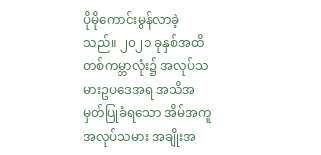ပိုမိုကောင်းမွန်လာခဲ့သည်။ ၂၀၂၁ ခုနှစ်အထိ တစ်ကမ္ဘာလုံး၌ အလုပ်သမားဥပဒေအရ အသိအမှတ်ပြုခံရသော အိမ်အကူအလုပ်သမား အချိုးအ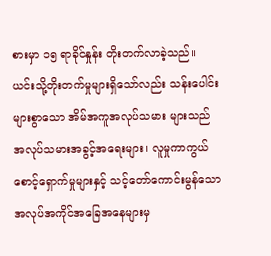စားမှာ ၁၅ ရာခိုင်နှုန်း တိုးတက်လာခဲ့သည်။ ယင်းသို့တိုးတက်မှုများရှိသော်လည်း သန်းပေါင်းများစွာသော အိမ်အကူအလုပ်သမား များသည် အလုပ်သမားအခွင့်အရေးများ၊ လူမှုကာကွယ်စောင့်ရှောက်မှုများနှင့် သင့်တော်ကောင်းမွန်သော အလုပ်အကိုင်အခြေအနေများမှ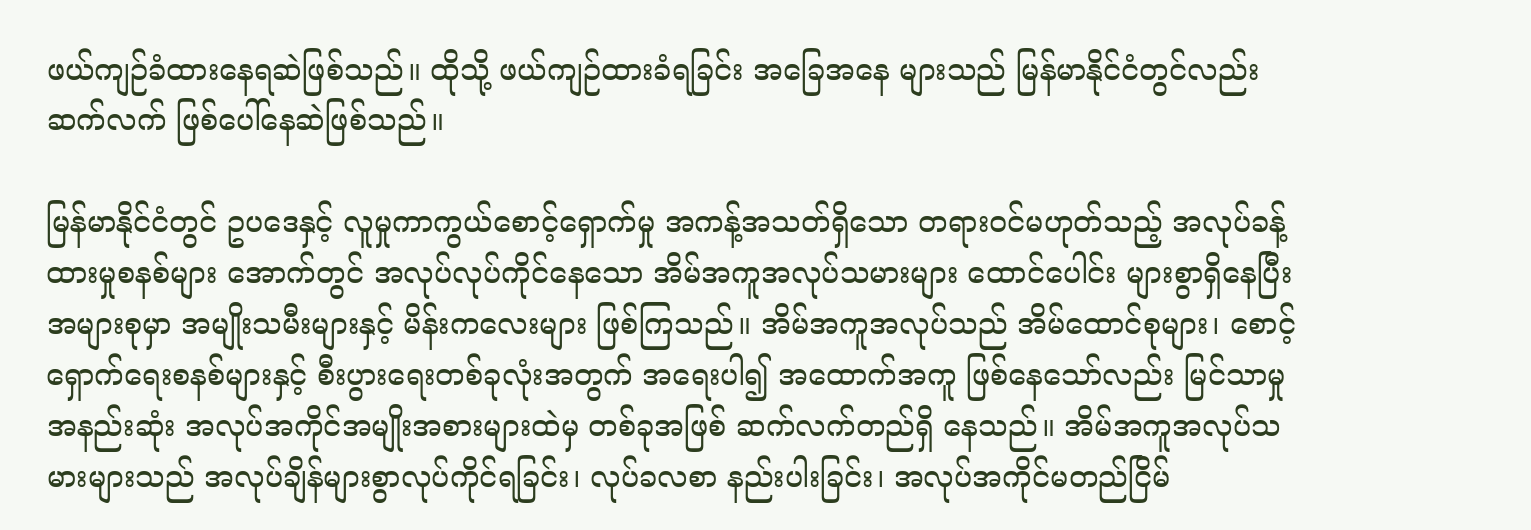ဖယ်ကျဉ်ခံထားနေရဆဲဖြစ်သည်။ ထိုသို့ ဖယ်ကျဉ်ထားခံရခြင်း အခြေအနေ များသည် မြန်မာနိုင်ငံတွင်လည်း ဆက်လက် ဖြစ်ပေါ်နေဆဲဖြစ်သည်။

မြန်မာနိုင်ငံတွင် ဥပဒေနှင့် လူမှုကာကွယ်စောင့်ရှောက်မှု အကန့်အသတ်ရှိသော တရားဝင်မဟုတ်သည့် အလုပ်ခန့်ထားမှုစနစ်များ အောက်တွင် အလုပ်လုပ်ကိုင်နေသော အိမ်အကူအလုပ်သမားများ ထောင်ပေါင်း များစွာရှိနေပြီး အများစုမှာ အမျိုးသမီးများနှင့် မိန်းကလေးများ ဖြစ်ကြသည်။ အိမ်အကူအလုပ်သည် အိမ်ထောင်စုများ၊ စောင့်ရှောက်ရေးစနစ်များနှင့် စီးပွားရေးတစ်ခုလုံးအတွက် အရေးပါ၍ အထောက်အကူ ဖြစ်နေသော်လည်း မြင်သာမှုအနည်းဆုံး အလုပ်အကိုင်အမျိုးအစားများထဲမှ တစ်ခုအဖြစ် ဆက်လက်တည်ရှိ နေသည်။ အိမ်အကူအလုပ်သမားများသည် အလုပ်ချိန်များစွာလုပ်ကိုင်ရခြင်း၊ လုပ်ခလစာ နည်းပါးခြင်း၊ အလုပ်အကိုင်မတည်ငြိမ်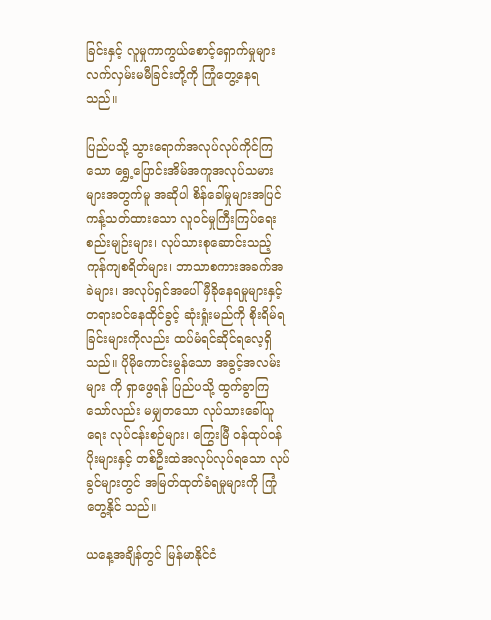ခြင်းနှင့် လူမှုကာကွယ်စောင့်ရှောက်မှုများ လက်လှမ်းမမီခြင်းတို့ကို ကြုံတွေ့နေရ သည်။

ပြည်ပသို့ သွားရောက်အလုပ်လုပ်ကိုင်ကြသော ရွှေ့ပြောင်းအိမ်အကူအလုပ်သမားများအတွက်မူ အဆိုပါ စိန်ခေါ်မှုများအပြင် ကန့်သတ်ထားသော လူဝင်မှုကြီးကြပ်ရေးစည်းမျဉ်းများ၊ လုပ်သားစုဆောင်းသည့် ကုန်ကျစရိတ်များ၊ ဘာသာစကားအခက်အခဲများ၊ အလုပ်ရှင်အပေါ် မှီခိုနေရမှုများနှင့် တရားဝင်နေထိုင်ခွင့် ဆုံးရှုံးမည်ကို စိုးရိမ်ရခြင်းများကိုလည်း ထပ်မံရင်ဆိုင်ရလေ့ရှိသည်။ ပိုမိုကောင်းမွန်သော အခွင့်အလမ်းများ ကို ရှာဖွေရန် ပြည်ပသို့ ထွက်ခွာကြသော်လည်း မမျှတသော လုပ်သားခေါ်ယူရေး လုပ်ငန်းစဉ်များ၊ ကြွေးမြီ ဝန်ထုပ်ဝန်ပိုးများနှင့် တစ်ဦးထဲအလုပ်လုပ်ရသော လုပ်ခွင်များတွင် အမြတ်ထုတ်ခံရမှုများကို ကြုံတွေ့နိုင် သည်။

ယနေ့အချိန်တွင် မြန်မာနိုင်ငံ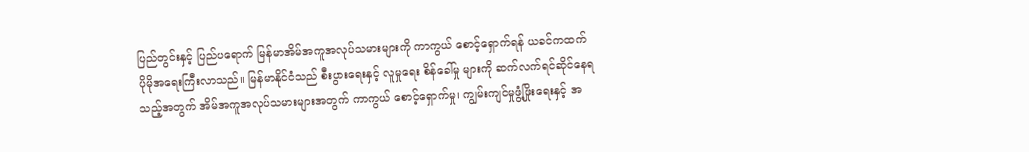ပြည်တွင်းနှင့် ပြည်ပရောက် မြန်မာအိမ်အကူအလုပ်သမားများကို ကာကွယ် စောင့်ရှောက်ရန် ယခင်ကထက် ပိုမိုအရေးကြီးလာသည်။ မြန်မာနိုင်ငံသည် စီးပွားရေးနှင့် လူမှုရေး စိန်ခေါ်မှု များကို ဆက်လက်ရင်ဆိုင်နေရသည့်အတွက် အိမ်အကူအလုပ်သမားများအတွက် ကာကွယ် စောင့်ရှောက်မှု၊ ကျွမ်းကျင်မှုဖွံ့ဖြိုးရေးနှင့် အ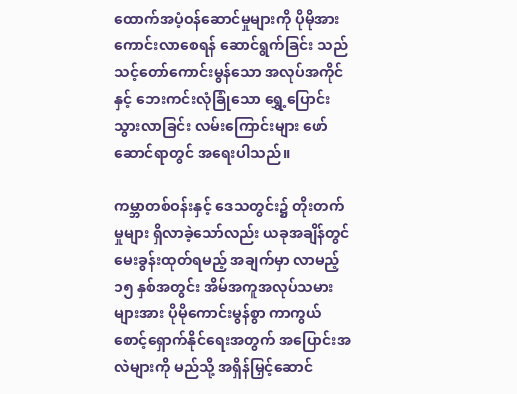ထောက်အပံ့ဝန်ဆောင်မှုများကို ပိုမိုအားကောင်းလာစေရန် ဆောင်ရွက်ခြင်း သည် သင့်တော်ကောင်းမွန်သော အလုပ်အကိုင်နှင့် ဘေးကင်းလုံခြုံသော ရွှေ့ပြောင်းသွားလာခြင်း လမ်းကြောင်းများ ဖော်ဆောင်ရာတွင် အရေးပါသည်။

ကမ္ဘာတစ်ဝန်းနှင့် ဒေသတွင်း၌ တိုးတက်မှုများ ရှိလာခဲ့သော်လည်း ယခုအချိန်တွင် မေးခွန်းထုတ်ရမည့် အချက်မှာ လာမည့် ၁၅ နှစ်အတွင်း အိမ်အကူအလုပ်သမားများအား ပိုမိုကောင်းမွန်စွာ ကာကွယ် စောင့်ရှောက်နိုင်ရေးအတွက် အပြောင်းအလဲများကို မည်သို့ အရှိန်မြှင့်ဆောင်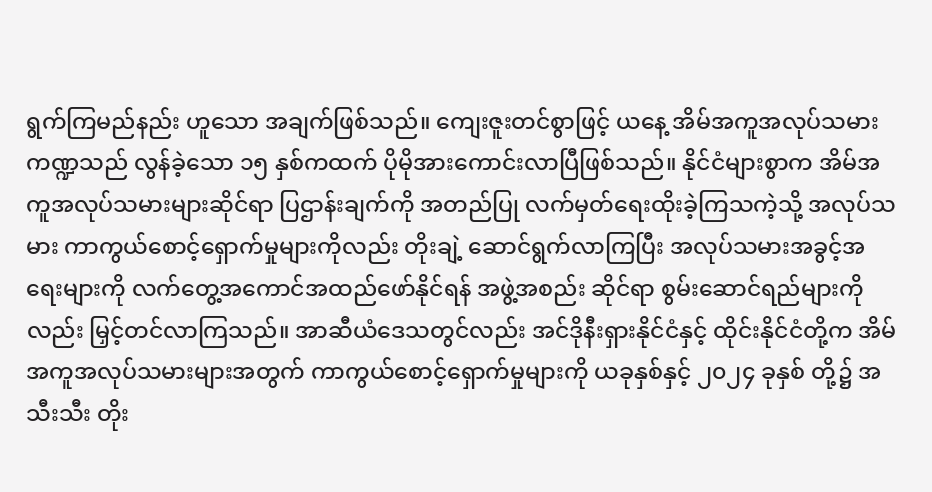ရွက်ကြမည်နည်း ဟူသော အချက်ဖြစ်သည်။ ကျေးဇူးတင်စွာဖြင့် ယနေ့ အိမ်အကူအလုပ်သမားကဏ္ဍသည် လွန်ခဲ့သော ၁၅ နှစ်ကထက် ပိုမိုအားကောင်းလာပြီဖြစ်သည်။ နိုင်ငံများစွာက အိမ်အကူအလုပ်သမားများဆိုင်ရာ ပြဌာန်းချက်ကို အတည်ပြု လက်မှတ်ရေးထိုးခဲ့ကြသကဲ့သို့ အလုပ်သမား ကာကွယ်စောင့်ရှောက်မှုများကိုလည်း တိုးချဲ့ ဆောင်ရွက်လာကြပြီး အလုပ်သမားအခွင့်အရေးများကို လက်တွေ့အကောင်အထည်ဖော်နိုင်ရန် အဖွဲ့အစည်း ဆိုင်ရာ စွမ်းဆောင်ရည်များကိုလည်း မြှင့်တင်လာကြသည်။ အာဆီယံဒေသတွင်လည်း အင်ဒိုနီးရှားနိုင်ငံနှင့် ထိုင်းနိုင်ငံတို့က အိမ်အကူအလုပ်သမားများအတွက် ကာကွယ်စောင့်ရှောက်မှုများကို ယခုနှစ်နှင့် ၂၀၂၄ ခုနှစ် တို့၌ အသီးသီး တိုး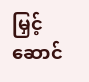မြှင့်ဆောင်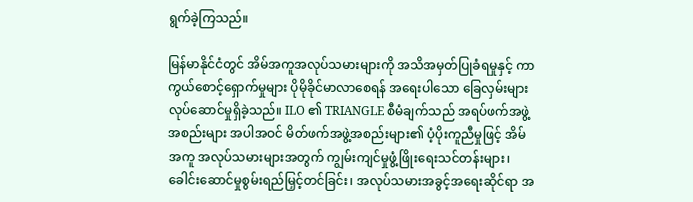ရွက်ခဲ့ကြသည်။

မြန်မာနိုင်ငံတွင် အိမ်အကူအလုပ်သမားများကို အသိအမှတ်ပြုခံရမှုနှင့် ကာကွယ်စောင့်ရှောက်မှုများ ပိုမိုခိုင်မာလာစေရန် အရေးပါသော ခြေလှမ်းများ လုပ်ဆောင်မှုရှိခဲ့သည်။ ILO ၏ TRIANGLE စီမံချက်သည် အရပ်ဖက်အဖွဲ့အစည်းများ အပါအဝင် မိတ်ဖက်အဖွဲ့အစည်းများ၏ ပံ့ပိုးကူညီမှုဖြင့် အိမ်အကူ အလုပ်သမားများအတွက် ကျွမ်းကျင်မှုဖွံ့ဖြိုးရေးသင်တန်းများ၊ ခေါင်းဆောင်မှုစွမ်းရည်မြှင့်တင်ခြင်း၊ အလုပ်သမားအခွင့်အရေးဆိုင်ရာ အ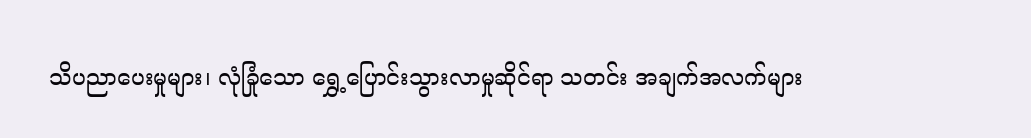သိပညာပေးမှုများ၊ လုံခြုံသော ရွှေ့ပြောင်းသွားလာမှုဆိုင်ရာ သတင်း အချက်အလက်များ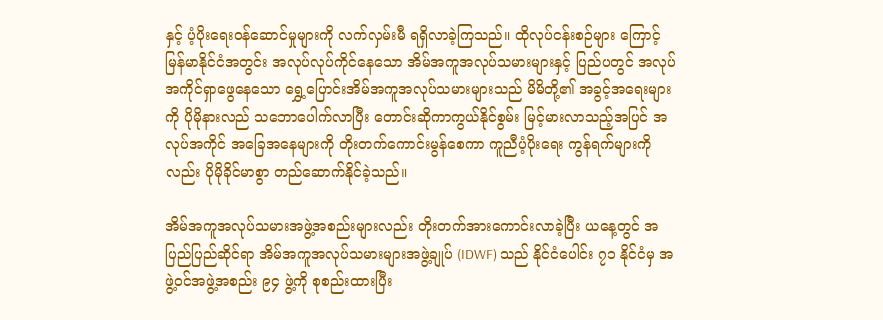နှင့် ပံ့ပိုးရေးဝန်ဆောင်မှုများကို လက်လှမ်းမီ ရရှိလာခဲ့ကြသည်။ ထိုလုပ်ငန်းစဉ်များ ကြောင့် မြန်မာနိုင်ငံအတွင်း အလုပ်လုပ်ကိုင်နေသော အိမ်အကူအလုပ်သမားများနှင့် ပြည်ပတွင် အလုပ်အကိုင်ရှာဖွေနေသော ရွှေ့ပြောင်းအိမ်အကူအလုပ်သမားများသည် မိမိတို့၏ အခွင့်အရေးများကို ပိုမိုနားလည် သဘောပေါက်လာပြီး တောင်းဆိုကာကွယ်နိုင်စွမ်း မြင့်မားလာသည့်အပြင် အလုပ်အကိုင် အခြေအနေများကို တိုးတက်ကောင်းမွန်စေကာ ကူညီပံ့ပိုးရေး ကွန်ရက်များကိုလည်း ပိုမိုခိုင်မာစွာ တည်ဆောက်နိုင်ခဲ့သည်။

အိမ်အကူအလုပ်သမားအဖွဲ့အစည်းများလည်း တိုးတက်အားကောင်းလာခဲ့ပြီး ယနေ့တွင် အပြည်ပြည်ဆိုင်ရာ အိမ်အကူအလုပ်သမားများအဖွဲ့ချုပ် (IDWF) သည် နိုင်ငံပေါင်း ၇၁ နိုင်ငံမှ အဖွဲ့ဝင်အဖွဲ့အစည်း ၉၄ ဖွဲ့ကို စုစည်းထားပြီး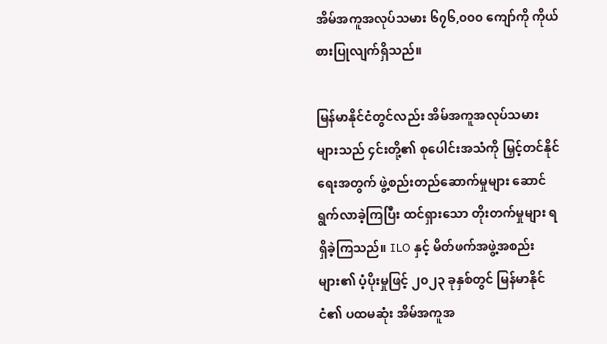အိမ်အကူအလုပ်သမား ၆၇၆,၀၀၀ ကျော်ကို ကိုယ်စားပြုလျက်ရှိသည်။

မြန်မာနိုင်ငံတွင်လည်း အိမ်အကူအလုပ်သမားများသည် ၄င်းတို့၏ စုပေါင်းအသံကို မြှင့်တင်နိုင်ရေးအတွက် ဖွဲ့စည်းတည်ဆောက်မှုများ ဆောင်ရွက်လာခဲ့ကြပြီး ထင်ရှားသော တိုးတက်မှုများ ရရှိခဲ့ကြသည်။ ILO နှင့် မိတ်ဖက်အဖွဲ့အစည်းများ၏ ပံ့ပိုးမှုဖြင့် ၂၀၂၃ ခုနှစ်တွင် မြန်မာနိုင်ငံ၏ ပထမဆုံး အိမ်အကူအ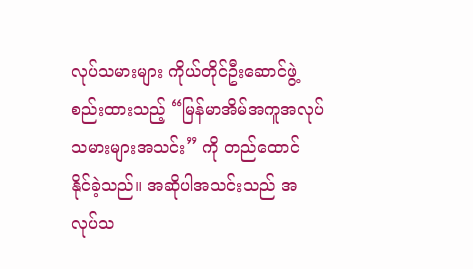လုပ်သမားများ ကိုယ်တိုင်ဦးဆောင်ဖွဲ့စည်းထားသည့် “မြန်မာအိမ်အကူအလုပ်သမားများအသင်း” ကို တည်ထောင် နိုင်ခဲ့သည်။ အဆိုပါအသင်းသည် အလုပ်သ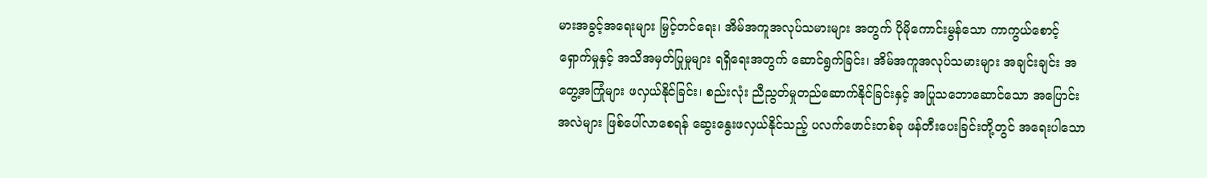မားအခွင့်အရေးများ မြှင့်တင်ရေး၊ အိမ်အကူအလုပ်သမားများ အတွက် ပိုမိုကောင်းမွန်သော ကာကွယ်စောင့်ရှောက်မှုနှင့် အသိအမှတ်ပြုမှုများ ရရှိရေးအတွက် ဆောင်ရွက်ခြင်း၊ အိမ်အကူအလုပ်သမားများ အချင်းချင်း အတွေ့အကြုံများ ဖလှယ်နိုင်ခြင်း၊ စည်းလုံး ညီညွတ်မှုတည်ဆောက်နိုင်ခြင်းနှင့် အပြုသဘောဆောင်သော အပြောင်းအလဲများ ဖြစ်ပေါ်လာစေရန် ဆွေးနွေးဖလှယ်နိုင်သည့် ပလက်ဖောင်းတစ်ခု ဖန်တီးပေးခြင်းတို့တွင် အရေးပါသော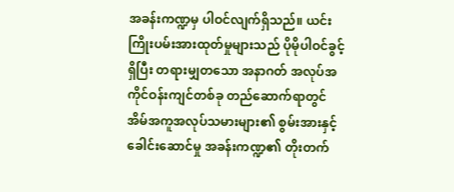အခန်းကဏ္ဍမှ ပါဝင်လျက်ရှိသည်။ ယင်းကြိုးပမ်းအားထုတ်မှုများသည် ပိုမိုပါဝင်ခွင့်ရှိပြီး တရားမျှတသော အနာဂတ် အလုပ်အကိုင်ဝန်းကျင်တစ်ခု တည်ဆောက်ရာတွင် အိမ်အကူအလုပ်သမားများ၏ စွမ်းအားနှင့် ခေါင်းဆောင်မှု အခန်းကဏ္ဍ၏ တိုးတက်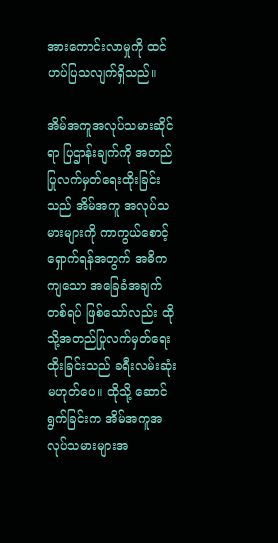အားကောင်းလာမှုကို ထင်ဟပ်ပြသလျက်ရှိသည်။

အိမ်အကူအလုပ်သမားဆိုင်ရာ ပြဌာန်းချက်ကို အတည်ပြုလက်မှတ်ရေးထိုးခြင်းသည် အိမ်အကူ အလုပ်သမားများကို ကာကွယ်စောင့်ရှောက်ရန်အတွက် အဓိကကျသော အခြေခံအချက်တစ်ရပ် ဖြစ်သော်လည်း ထိုသို့အတည်ပြုလက်မှတ်ရေးထိုးခြင်းသည် ခရီးလမ်းဆုံး မဟုတ်ပေ။ ထိုသို့ ဆောင်ရွက်ခြင်းက အိမ်အကူအလုပ်သမားများအ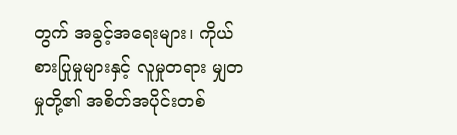တွက် အခွင့်အရေးများ၊ ကိုယ်စားပြုမှုများနှင့် လူမှုတရား မျှတမှုတို့၏ အစိတ်အပိုင်းတစ်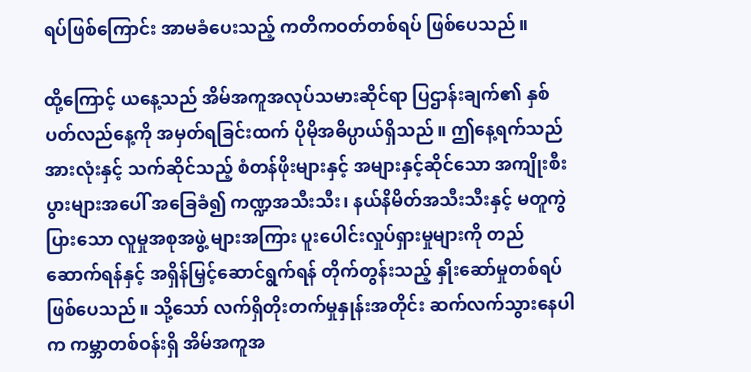ရပ်ဖြစ်ကြောင်း အာမခံပေးသည့် ကတိကဝတ်တစ်ရပ် ဖြစ်ပေသည်။

ထို့ကြောင့် ယနေ့သည် အိမ်အကူအလုပ်သမားဆိုင်ရာ ပြဌာန်းချက်၏ နှစ်ပတ်လည်နေ့ကို အမှတ်ရခြင်းထက် ပိုမိုအဓိပ္ပာယ်ရှိသည်။ ဤနေ့ရက်သည် အားလုံးနှင့် သက်ဆိုင်သည့် စံတန်ဖိုးများနှင့် အများနှင့်ဆိုင်သော အကျိုးစီးပွားများအပေါ် အခြေခံ၍ ကဏ္ဍအသီးသီး၊ နယ်နိမိတ်အသီးသီးနှင့် မတူကွဲပြားသော လူမှုအစုအဖွဲ့ များအကြား ပူးပေါင်းလှုပ်ရှားမှုများကို တည်ဆောက်ရန်နှင့် အရှိန်မြှင့်ဆောင်ရွက်ရန် တိုက်တွန်းသည့် နှိုးဆော်မှုတစ်ရပ် ဖြစ်ပေသည်။ သို့သော် လက်ရှိတိုးတက်မှုနှုန်းအတိုင်း ဆက်လက်သွားနေပါက ကမ္ဘာတစ်ဝန်းရှိ အိမ်အကူအ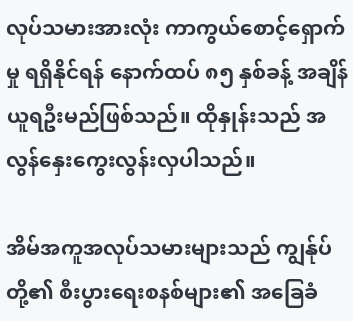လုပ်သမားအားလုံး ကာကွယ်စောင့်ရှောက်မှု ရရှိနိုင်ရန် နောက်ထပ် ၈၅ နှစ်ခန့် အချိန်ယူရဦးမည်ဖြစ်သည်။ ထိုနှုန်းသည် အလွန်နှေးကွေးလွန်းလှပါသည်။

အိမ်အကူအလုပ်သမားများသည် ကျွန်ုပ်တို့၏ စီးပွားရေးစနစ်များ၏ အခြေခံ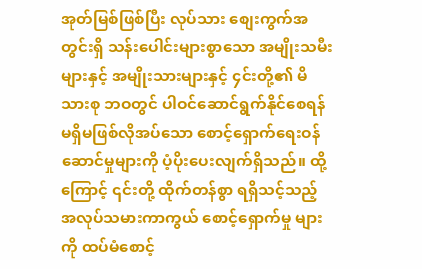အုတ်မြစ်ဖြစ်ပြီး လုပ်သား စျေးကွက်အတွင်းရှိ သန်းပေါင်းများစွာသော အမျိုးသမီးများနှင့် အမျိုးသားများနှင့် ၄င်းတို့၏ မိသားစု ဘဝတွင် ပါဝင်ဆောင်ရွက်နိုင်စေရန် မရှိမဖြစ်လိုအပ်သော စောင့်ရှောက်ရေးဝန်ဆောင်မှုများကို ပံ့ပိုးပေးလျက်ရှိသည်။ ထို့ကြောင့် ၎င်းတို့ ထိုက်တန်စွာ ရရှိသင့်သည့် အလုပ်သမားကာကွယ် စောင့်ရှောက်မှု များကို ထပ်မံစောင့်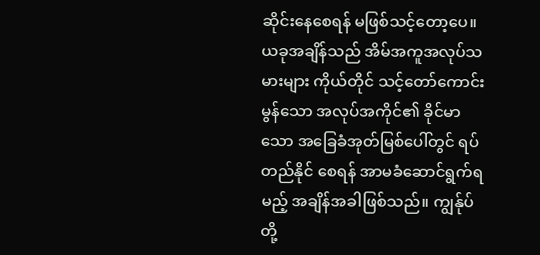ဆိုင်းနေစေရန် မဖြစ်သင့်တော့ပေ။ ယခုအချိန်သည် အိမ်အကူအလုပ်သမားများ ကိုယ်တိုင် သင့်တော်ကောင်းမွန်သော အလုပ်အကိုင်၏ ခိုင်မာသော အခြေခံအုတ်မြစ်ပေါ်တွင် ရပ်တည်နိုင် စေရန် အာမခံဆောင်ရွက်ရမည့် အချိန်အခါဖြစ်သည်။ ကျွန်ုပ်တို့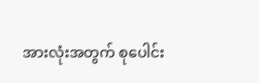အားလုံးအတွက် စုပေါင်း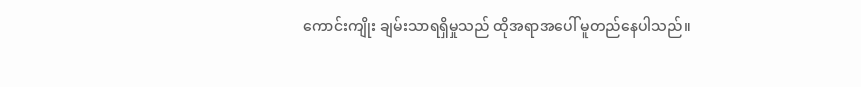ကောင်းကျိုး ချမ်းသာရရှိမှုသည် ထိုအရာအပေါ် မူတည်နေပါသည်။